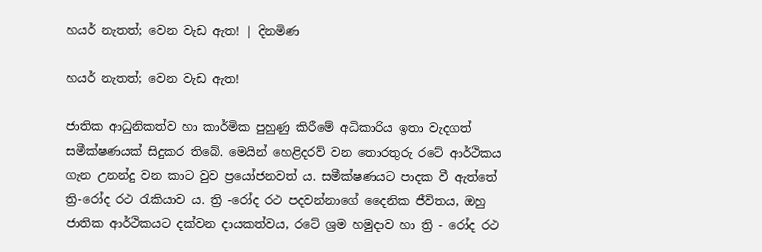හයර් නැතත්; වෙන වැඩ ඇත! | දිනමිණ

හයර් නැතත්; වෙන වැඩ ඇත!

ජාතික ආධුනිකත්ව හා කාර්මික පුහුණු කිරීමේ අධිකාරිය ඉතා වැදගත් සමීක්ෂණයක් සිදුකර තිබේ. මෙයින් හෙළිදරව් වන තොරතුරු රටේ ආර්ථිකය ගැන උනන්දු වන කාට වුව ප්‍රයෝජනවත් ය. සමීක්ෂණයට පාදක වී ඇත්තේ ත්‍රි-රෝද රථ රැකියාව ය. ත්‍රි -රෝද රථ පදවන්නාගේ දෛනික ජීවිතය, ඔහු ජාතික ආර්ථිකයට දක්වන දායකත්වය, රටේ ශ්‍රම හමුදාව හා ත්‍රි - රෝද රථ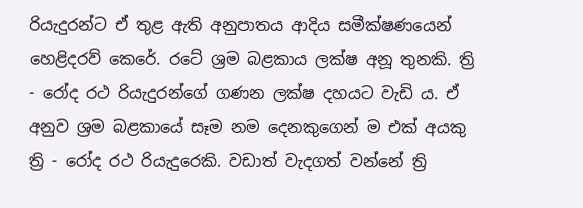රියැදුරන්ට ඒ තුළ ඇති අනුපාතය ආදිය සමීක්ෂණයෙන් හෙළිදරව් කෙරේ. රටේ ශ්‍රම බළකාය ලක්ෂ අනූ තුනකි. ත්‍රි - රෝද රථ රියැදුරන්ගේ ගණන ලක්ෂ දහයට වැඩි ය. ඒ අනුව ශ්‍රම බළකායේ සෑම නම දෙනකුගෙන් ම එක් අයකු ත්‍රි - රෝද රථ රියැදුරෙකි. වඩාත් වැදගත් වන්නේ ත්‍රි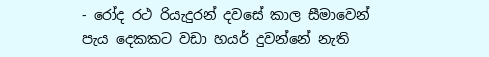- රෝද රථ රියැදුරන් දවසේ කාල සීමාවෙන් පැය දෙකකට වඩා හයර් දුවන්නේ නැති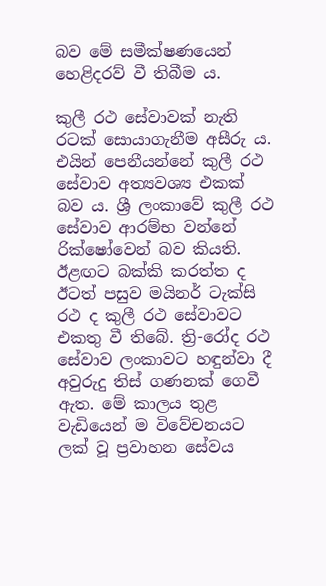බව මේ සමීක්ෂණයෙන් හෙළිදරව් වී තිබීම ය.

කුලී රථ සේවාවක් නැති රටක් සොයාගැනීම අසීරු ය. එයින් පෙනීයන්නේ කුලී රථ සේවාව අත්‍යවශ්‍ය එකක් බව ය. ශ්‍රී ලංකාවේ කුලී රථ සේවාව ආරම්භ වන්නේ රික්ෂෝවෙන් බව කියති. ඊළඟට බක්කි කරත්ත ද ඊටත් පසුව මයිනර් ටැක්සි රථ ද කුලී රථ සේවාවට එකතු වී තිබේ. ත්‍රි-රෝද රථ සේවාව ලංකාවට හඳුන්වා දී අවුරුදු තිස් ගණනක් ගෙවී ඇත. මේ කාලය තුළ වැඩියෙන් ම විවේචනයට ලක් වූ ප්‍රවාහන සේවය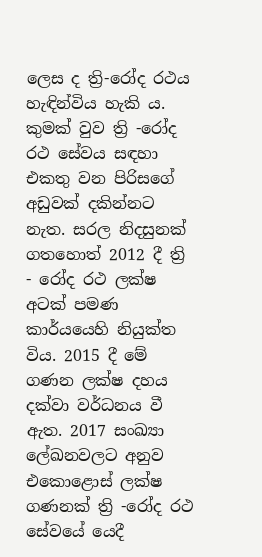ලෙස ද ත්‍රි-රෝද රථය හැඳින්විය හැකි ය. කුමක් වුව ත්‍රි -රෝද රථ සේවය සඳහා එකතු වන පිරිසගේ අඩුවක් දකින්නට නැත. සරල නිදසුනක් ගතහොත් 2012 දී ත්‍රි - රෝද රථ ලක්ෂ අටක් පමණ කාර්යයෙහි නියුක්ත විය. 2015 දී මේ ගණන ලක්ෂ දහය දක්වා වර්ධනය වී ඇත. 2017 සංඛ්‍යා ලේඛනවලට අනුව එකොළොස් ලක්ෂ ගණනක් ත්‍රි -රෝද රථ සේවයේ යෙදී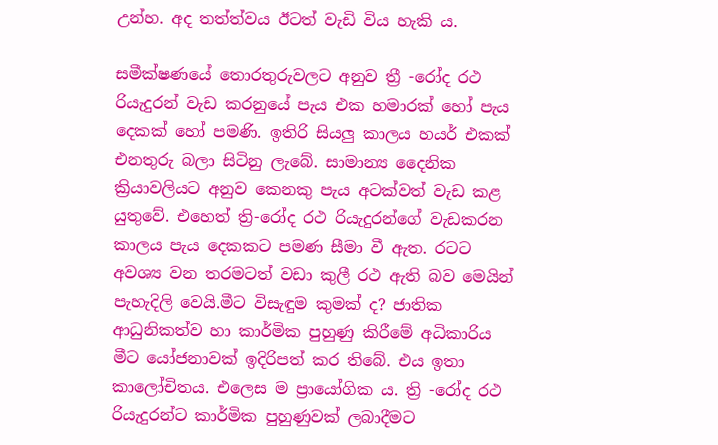උන්හ. අද තත්ත්වය ඊටත් වැඩි විය හැකි ය.

සමීක්ෂණයේ තොරතුරුවලට අනුව ත්‍රී -රෝද රථ රියැදුරන් වැඩ කරනුයේ පැය එක හමාරක් හෝ පැය දෙකක් හෝ පමණි. ඉතිරි සියලු කාලය හයර් එකක් එනතුරු බලා සිටිනු ලැබේ. සාමාන්‍ය දෛනික ක්‍රියාවලියට අනුව කෙනකු පැය අටක්වත් වැඩ කළ යුතුවේ. එහෙත් ත්‍රි-රෝද රථ රියැදුරන්ගේ වැඩකරන කාලය පැය දෙකකට පමණ සීමා වී ඇත. රටට අවශ්‍ය වන තරමටත් වඩා කුලී රථ ඇති බව මෙයින් පැහැදිලි වෙයි.මීට විසැඳුම කුමක් ද? ජාතික ආධුනිකත්ව හා කාර්මික පුහුණු කිරීමේ අධිකාරිය මීට යෝජනාවක් ඉදිරිපත් කර තිබේ. එය ඉතා කාලෝචිතය. එලෙස ම ප්‍රායෝගික ය. ත්‍රි -රෝද රථ රියැදුරන්ට කාර්මික පුහුණුවක් ලබාදීමට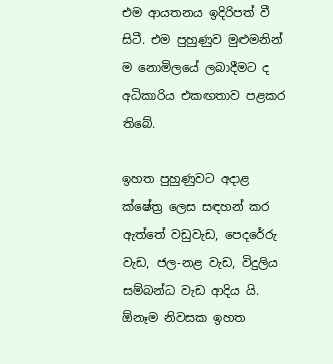එම ආයතනය ඉදිරිපත් වී සිටී. එම පුහුණුව මුළුමනින් ම නොමිලයේ ලබාදීමට ද අධිකාරිය එකඟතාව පළකර තිබේ.

ඉහත පුහුණුවට අදාළ ක්ෂේත්‍ර ලෙස සඳහන් කර ඇත්තේ වඩුවැඩ, පෙදරේරු වැඩ, ජල-නළ වැඩ, විදුලිය සම්බන්ධ වැඩ ආදිය යි. ඕනෑම නිවසක ඉහත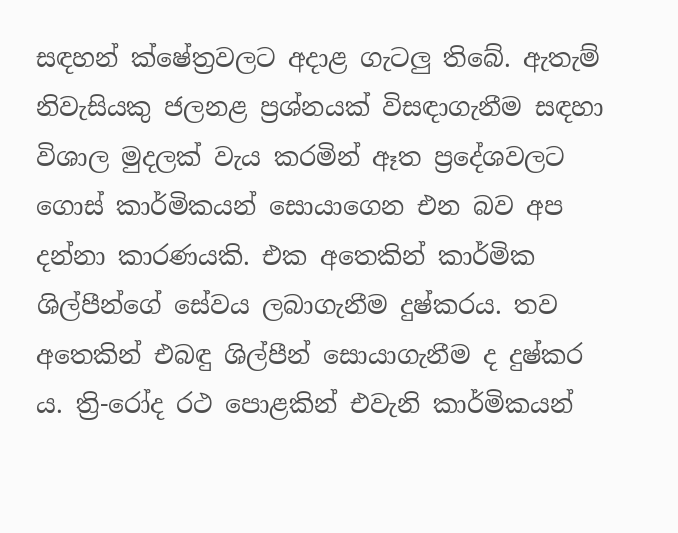සඳහන් ක්ෂේත්‍රවලට අදාළ ගැටලු තිබේ. ඇතැම් නිවැසියකු ජලනළ ප්‍රශ්නයක් විසඳාගැනීම සඳහා විශාල මුදලක් වැය කරමින් ඈත ප්‍රදේශවලට ගොස් කාර්මිකයන් සොයාගෙන එන බව අප දන්නා කාරණයකි. එක අතෙකින් කාර්මික ශිල්පීන්ගේ සේවය ලබාගැනීම දුෂ්කරය. තව අතෙකින් එබඳු ශිල්පීන් සොයාගැනීම ද දුෂ්කර ය. ත්‍රි-රෝද රථ පොළකින් එවැනි කාර්මිකයන්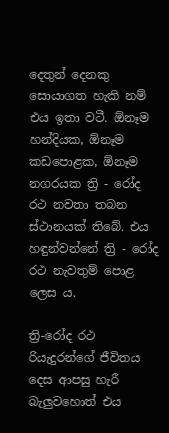දෙතුන් දෙනකු සොයාගත හැකි නම් එය ඉතා වටී. ඕනෑම හන්දියක, ඕනෑම කඩපොළක, ඕනෑම නගරයක ත්‍රි - රෝද රථ නවතා තබන ස්ථානයක් තිබේ. එය හඳුන්වන්නේ ත්‍රි - රෝද රථ නැවතුම් පොළ ලෙස ය.

ත්‍රි-රෝද රථ රියැදුරන්ගේ ජීවිතය දෙස ආපසු හැරී බැලුවහොත් එය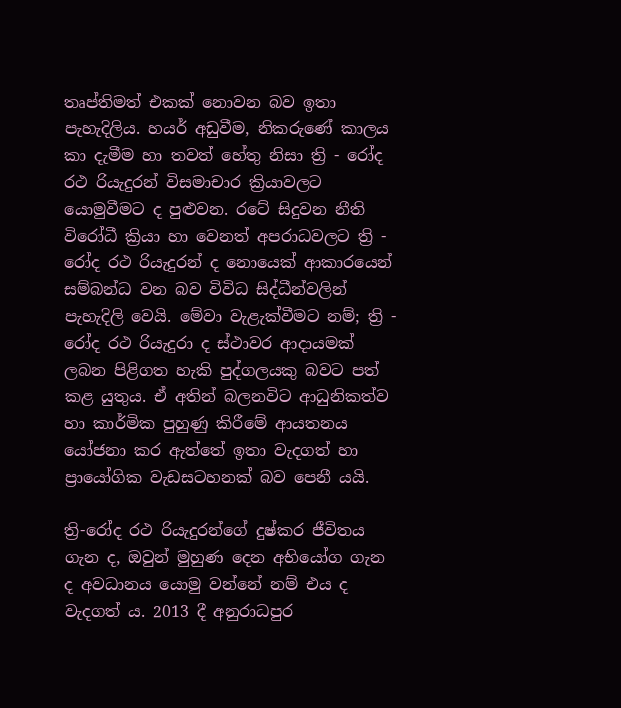තෘප්තිමත් එකක් නොවන බව ඉතා පැහැදිලිය. හයර් අඩුවීම, නිකරුණේ කාලය කා දැමීම හා තවත් හේතු නිසා ත්‍රි - රෝද රථ රියැදුරන් විසමාචාර ක්‍රියාවලට යොමුවීමට ද පුළුවන. රටේ සිදුවන නීති විරෝධී ක්‍රියා හා වෙනත් අපරාධවලට ත්‍රි - රෝද රථ රියැදුරන් ද නොයෙක් ආකාරයෙන් සම්බන්ධ වන බව විවිධ සිද්ධීන්වලින් පැහැදිලි වෙයි. මේවා වැළැක්වීමට නම්; ත්‍රි - රෝද රථ රියැදුරා ද ස්ථාවර ආදායමක් ලබන පිළිගත හැකි පුද්ගලයකු බවට පත් කළ යුතුය. ඒ අතින් බලනවිට ආධුනිකත්ව හා කාර්මික පුහුණු කිරීමේ ආයතනය යෝජනා කර ඇත්තේ ඉතා වැදගත් හා ප්‍රායෝගික වැඩසටහනක් බව පෙනී යයි.

ත්‍රි-රෝද රථ රියැදුරන්ගේ දුෂ්කර ජීවිතය ගැන ද, ඔවුන් මුහුණ දෙන අභියෝග ගැන ද අවධානය යොමු වන්නේ නම් එය ද වැදගත් ය. 2013 දී අනුරාධපුර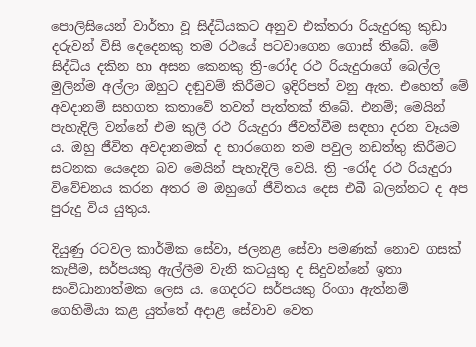පොලිසියෙන් වාර්තා වූ සිද්ධියකට අනුව එක්තරා රියැදුරකු කුඩා දරුවන් විසි දෙදෙනකු තම රථයේ පටවාගෙන ගොස් තිබේ. මේ සිද්ධිය දකින හා අසන කෙනකු ත්‍රි-රෝද රථ රියැදුරාගේ බෙල්ල මුලින්ම අල්ලා ඔහුට දඬුවම් කිරීමට ඉදිරිපත් වනු ඇත. එහෙත් මේ අවදානම් සහගත කතාවේ තවත් පැත්තක් තිබේ. එනම්; මෙයින් පැහැදිලි වන්නේ එම කුලී රථ රියැදුරා ජීවත්වීම සඳහා දරන වෑයම ය. ඔහු ජීවිත අවදානමක් ද භාරගෙන තම පවුල නඩත්තු කිරීමට සටනක යෙදෙන බව මෙයින් පැහැදිලි වෙයි. ත්‍රි -රෝද රථ රියැදුරා විවේචනය කරන අතර ම ඔහුගේ ජීවිතය දෙස එබී බලන්නට ද අප පුරුදු විය යුතුය.

දියුණු රටවල කාර්මික සේවා, ජලනළ සේවා පමණක් නොව ගසක් කැපීම, සර්පයකු ඇල්ලීම වැනි කටයුතු ද සිදුවන්නේ ඉතා සංවිධානාත්මක ලෙස ය. ගෙදරට සර්පයකු රිංගා ඇත්නම් ගෙහිමියා කළ යුත්තේ අදාළ සේවාව වෙත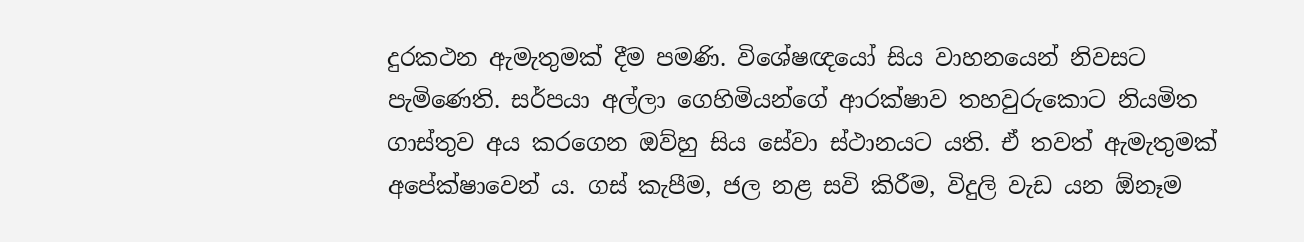දුරකථන ඇමැතුමක් දීම පමණි. විශේෂඥයෝ සිය වාහනයෙන් නිවසට පැමිණෙති. සර්පයා අල්ලා ගෙහිමියන්ගේ ආරක්ෂාව තහවුරුකොට නියමිත ගාස්තුව අය කරගෙන ඔව්හු සිය සේවා ස්ථානයට යති. ඒ තවත් ඇමැතුමක් අපේක්ෂාවෙන් ය. ගස් කැපීම, ජල නළ සවි කිරීම, විදුලි වැඩ යන ඕනෑම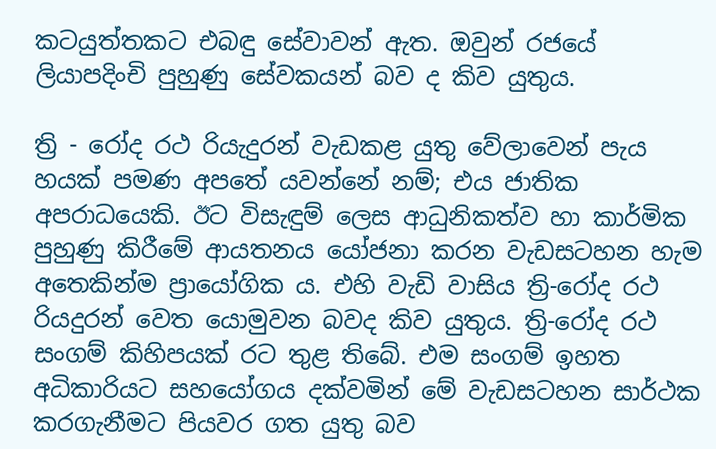කටයුත්තකට එබඳු සේවාවන් ඇත. ඔවුන් රජයේ ලියාපදිංචි පුහුණු සේවකයන් බව ද කිව යුතුය.

ත්‍රි - රෝද රථ රියැදුරන් වැඩකළ යුතු වේලාවෙන් පැය හයක් පමණ අපතේ යවන්නේ නම්; එය ජාතික අපරාධයෙකි. ඊට විසැඳුම් ලෙස ආධුනිකත්ව හා කාර්මික පුහුණු කිරීමේ ආයතනය යෝජනා කරන වැඩසටහන හැම අතෙකින්ම ප්‍රායෝගික ය. එහි වැඩි වාසිය ත්‍රි-රෝද රථ රියදුරන් වෙත යොමුවන බවද කිව යුතුය. ත්‍රි-රෝද රථ සංගම් කිහිපයක් රට තුළ තිබේ. එම සංගම් ඉහත අධිකාරියට සහයෝගය දක්වමින් මේ වැඩසටහන සාර්ථක කරගැනීමට පියවර ගත යුතු බව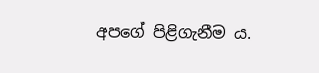අපගේ පිළිගැනීම ය.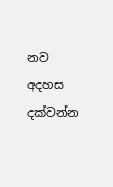නව අදහස දක්වන්න